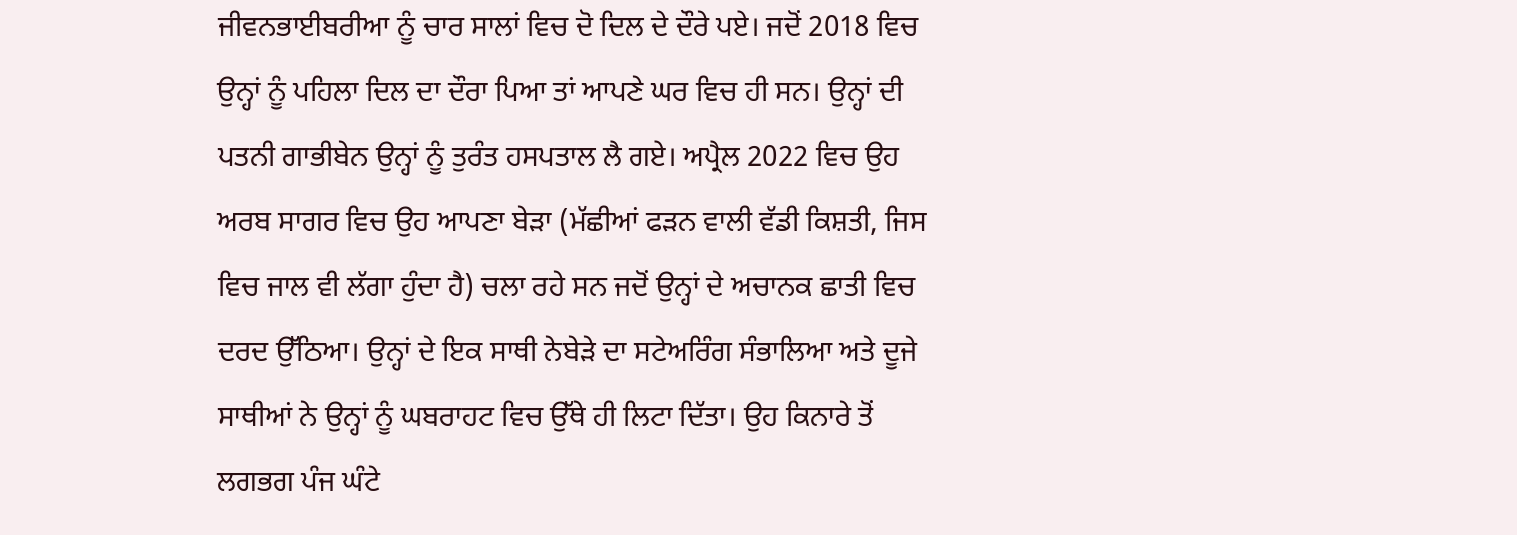ਜੀਵਨਭਾਈਬਰੀਆ ਨੂੰ ਚਾਰ ਸਾਲਾਂ ਵਿਚ ਦੋ ਦਿਲ ਦੇ ਦੌਰੇ ਪਏ। ਜਦੋਂ 2018 ਵਿਚ ਉਨ੍ਹਾਂ ਨੂੰ ਪਹਿਲਾ ਦਿਲ ਦਾ ਦੌਰਾ ਪਿਆ ਤਾਂ ਆਪਣੇ ਘਰ ਵਿਚ ਹੀ ਸਨ। ਉਨ੍ਹਾਂ ਦੀ ਪਤਨੀ ਗਾਭੀਬੇਨ ਉਨ੍ਹਾਂ ਨੂੰ ਤੁਰੰਤ ਹਸਪਤਾਲ ਲੈ ਗਏ। ਅਪ੍ਰੈਲ 2022 ਵਿਚ ਉਹ ਅਰਬ ਸਾਗਰ ਵਿਚ ਉਹ ਆਪਣਾ ਬੇੜਾ (ਮੱਛੀਆਂ ਫੜਨ ਵਾਲੀ ਵੱਡੀ ਕਿਸ਼ਤੀ, ਜਿਸ ਵਿਚ ਜਾਲ ਵੀ ਲੱਗਾ ਹੁੰਦਾ ਹੈ) ਚਲਾ ਰਹੇ ਸਨ ਜਦੋਂ ਉਨ੍ਹਾਂ ਦੇ ਅਚਾਨਕ ਛਾਤੀ ਵਿਚ ਦਰਦ ਉੱਠਿਆ। ਉਨ੍ਹਾਂ ਦੇ ਇਕ ਸਾਥੀ ਨੇਬੇੜੇ ਦਾ ਸਟੇਅਰਿੰਗ ਸੰਭਾਲਿਆ ਅਤੇ ਦੂਜੇ ਸਾਥੀਆਂ ਨੇ ਉਨ੍ਹਾਂ ਨੂੰ ਘਬਰਾਹਟ ਵਿਚ ਉੱਥੇ ਹੀ ਲਿਟਾ ਦਿੱਤਾ। ਉਹ ਕਿਨਾਰੇ ਤੋਂ ਲਗਭਗ ਪੰਜ ਘੰਟੇ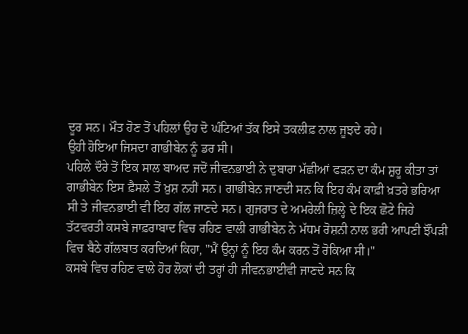ਦੂਰ ਸਨ। ਮੌਤ ਹੋਣ ਤੋਂ ਪਹਿਲਾਂ ਉਹ ਦੋ ਘੰਟਿਆਂ ਤੱਕ ਇਸੇ ਤਕਲੀਫ਼ ਨਾਲ ਜੂਝਦੇ ਰਹੇ।
ਉਹੀ ਹੋਇਆ ਜਿਸਦਾ ਗਾਭੀਬੇਨ ਨੂੰ ਡਰ ਸੀ।
ਪਹਿਲੇ ਦੌਰੇ ਤੋਂ ਇਕ ਸਾਲ ਬਾਅਦ ਜਦੋਂ ਜੀਵਨਭਾਈ ਨੇ ਦੁਬਾਰਾ ਮੱਛੀਆਂ ਫੜਨ ਦਾ ਕੰਮ ਸ਼ੁਰੂ ਕੀਤਾ ਤਾਂ ਗਾਭੀਬੇਨ ਇਸ ਫ਼ੈਸਲੇ ਤੋਂ ਖ਼ੁਸ਼ ਨਹੀਂ ਸਨ। ਗਾਭੀਬੇਨ ਜਾਣਦੀ ਸਨ ਕਿ ਇਹ ਕੰਮ ਕਾਫ਼ੀ ਖ਼ਤਰੇ ਭਰਿਆ ਸੀ ਤੇ ਜੀਵਨਭਾਈ ਵੀ ਇਹ ਗੱਲ ਜਾਣਦੇ ਸਨ। ਗੁਜਰਾਤ ਦੇ ਅਮਰੇਲੀ ਜ਼ਿਲ੍ਹੇ ਦੇ ਇਕ ਛੋਟੇ ਜਿਹੇ ਤੱਟਵਰਤੀ ਕਸਬੇ ਜਾਫ਼ਰਾਬਾਦ ਵਿਚ ਰਹਿਣ ਵਾਲੀ ਗਾਭੀਬੇਨ ਨੇ ਮੱਧਮ ਰੋਸ਼ਨੀ ਨਾਲ ਭਰੀ ਆਪਣੀ ਝੌਂਪੜੀ ਵਿਚ ਬੈਠੇ ਗੱਲਬਾਤ ਕਰਦਿਆਂ ਕਿਹਾ, "ਮੈਂ ਉਨ੍ਹਾਂ ਨੂੰ ਇਹ ਕੰਮ ਕਰਨ ਤੋਂ ਰੋਕਿਆ ਸੀ।"
ਕਸਬੇ ਵਿਚ ਰਹਿਣ ਵਾਲੇ ਹੋਰ ਲੋਕਾਂ ਦੀ ਤਰ੍ਹਾਂ ਹੀ ਜੀਵਨਭਾਈਵੀ ਜਾਣਦੇ ਸਨ ਕਿ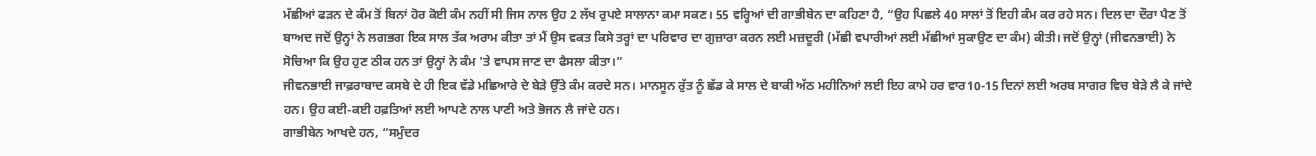ਮੱਛੀਆਂ ਫੜਨ ਦੇ ਕੰਮ ਤੋਂ ਬਿਨਾਂ ਹੋਰ ਕੋਈ ਕੰਮ ਨਹੀਂ ਸੀ ਜਿਸ ਨਾਲ ਉਹ 2 ਲੱਖ ਰੁਪਏ ਸਾਲਾਨਾ ਕਮਾ ਸਕਣ। 55 ਵਰ੍ਹਿਆਂ ਦੀ ਗਾਭੀਬੇਨ ਦਾ ਕਹਿਣਾ ਹੈ, “ਉਹ ਪਿਛਲੇ 40 ਸਾਲਾਂ ਤੋਂ ਇਹੀ ਕੰਮ ਕਰ ਰਹੇ ਸਨ। ਦਿਲ ਦਾ ਦੌਰਾ ਪੈਣ ਤੋਂ ਬਾਅਦ ਜਦੋਂ ਉਨ੍ਹਾਂ ਨੇ ਲਗਭਗ ਇਕ ਸਾਲ ਤੱਕ ਅਰਾਮ ਕੀਤਾ ਤਾਂ ਮੈਂ ਉਸ ਵਕਤ ਕਿਸੇ ਤਰ੍ਹਾਂ ਦਾ ਪਰਿਵਾਰ ਦਾ ਗੁਜ਼ਾਰਾ ਕਰਨ ਲਈ ਮਜ਼ਦੂਰੀ (ਮੱਛੀ ਵਪਾਰੀਆਂ ਲਈ ਮੱਛੀਆਂ ਸੁਕਾਉਣ ਦਾ ਕੰਮ) ਕੀਤੀ। ਜਦੋਂ ਉਨ੍ਹਾਂ (ਜੀਵਨਭਾਈ) ਨੇ ਸੋਚਿਆ ਕਿ ਉਹ ਹੁਣ ਠੀਕ ਹਨ ਤਾਂ ਉਨ੍ਹਾਂ ਨੇ ਕੰਮ 'ਤੇ ਵਾਪਸ ਜਾਣ ਦਾ ਫੈਸਲਾ ਕੀਤਾ।”
ਜੀਵਨਭਾਈ ਜਾਫ਼ਰਾਬਾਦ ਕਸਬੇ ਦੇ ਹੀ ਇਕ ਵੱਡੇ ਮਛਿਆਰੇ ਦੇ ਬੇੜੇ ਉੱਤੇ ਕੰਮ ਕਰਦੇ ਸਨ। ਮਾਨਸੂਨ ਰੁੱਤ ਨੂੰ ਛੱਡ ਕੇ ਸਾਲ ਦੇ ਬਾਕੀ ਅੱਠ ਮਹੀਨਿਆਂ ਲਈ ਇਹ ਕਾਮੇ ਹਰ ਵਾਰ10-15 ਦਿਨਾਂ ਲਈ ਅਰਬ ਸਾਗਰ ਵਿਚ ਬੇੜੇ ਲੈ ਕੇ ਜਾਂਦੇ ਹਨ। ਉਹ ਕਈ-ਕਈ ਹਫ਼ਤਿਆਂ ਲਈ ਆਪਣੇ ਨਾਲ ਪਾਣੀ ਅਤੇ ਭੋਜਨ ਲੈ ਜਾਂਦੇ ਹਨ।
ਗਾਭੀਬੇਨ ਆਖਦੇ ਹਨ, “ਸਮੁੰਦਰ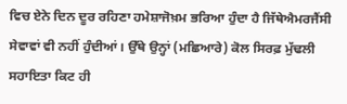ਵਿਚ ਏਨੇ ਦਿਨ ਦੂਰ ਰਹਿਣਾ ਹਮੇਸ਼ਾਜੋਖ਼ਮ ਭਰਿਆ ਹੁੰਦਾ ਹੈ ਜਿੱਥੇਐਮਰਜੈਂਸੀ ਸੇਵਾਵਾਂ ਵੀ ਨਹੀਂ ਹੁੰਦੀਆਂ। ਉੱਥੇ ਉਨ੍ਹਾਂ (ਮਛਿਆਰੇ) ਕੋਲ ਸਿਰਫ਼ ਮੁੱਢਲੀ ਸਹਾਇਤਾ ਕਿਟ ਹੀ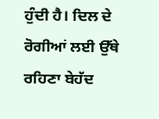ਹੁੰਦੀ ਹੈ। ਦਿਲ ਦੇ ਰੋਗੀਆਂ ਲਈ ਉੱਥੇ ਰਹਿਣਾ ਬੇਹੱਦ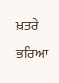ਖ਼ਤਰੇ ਭਰਿਆ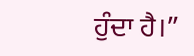ਹੁੰਦਾ ਹੈ।”